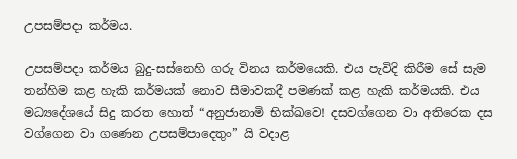උපසම්පදා කර්මය.

උපසම්පදා කර්මය බුදු-සස්නෙහි ගරු විනය කර්මයෙකි. එය පැවිදි කිරීම සේ සැම තන්හිම කළ හැකි කර්මයක් නොව සීමාවකදී පමණක් කළ හැකි කර්මයකි. එය මධ්‍යදේශයේ සිදු කරත හොත් “අනුජානාමි භික්ඛවෙ! දසවග්ගෙන වා අතිරෙක දස වග්ගෙන වා ගණෙන උපසම්පාදෙතුං” යි වදාළ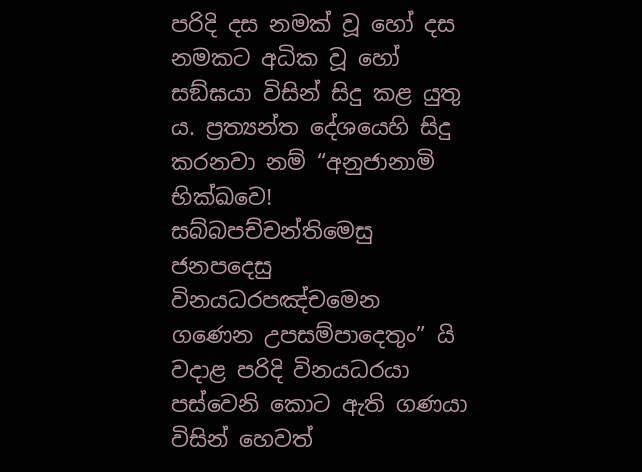පරිදි දස නමක් වූ හෝ දස නමකට අධික වූ හෝ සඞ්ඝයා විසින් සිදු කළ යුතු ය. ප්‍රත්‍යන්ත දේශයෙහි සිදු කරනවා නම් “අනුජානාමි භික්ඛවෙ! සබ්බපච්චන්තිමෙසු ජනපදෙසු විනයධරපඤ්චමෙන ගණෙන උපසම්පාදෙතුං” යි වදාළ පරිදි විනයධරයා පස්වෙනි කොට ඇති ගණයා විසින් හෙවත්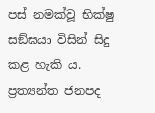පස් නමක්වූ භික්ෂු සඞ්ඝයා විසින් සිදු කළ හැකි ය. ප්‍රත්‍යන්ත ජනපද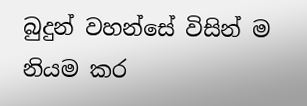බුදුන් වහන්සේ විසින් ම නියම කර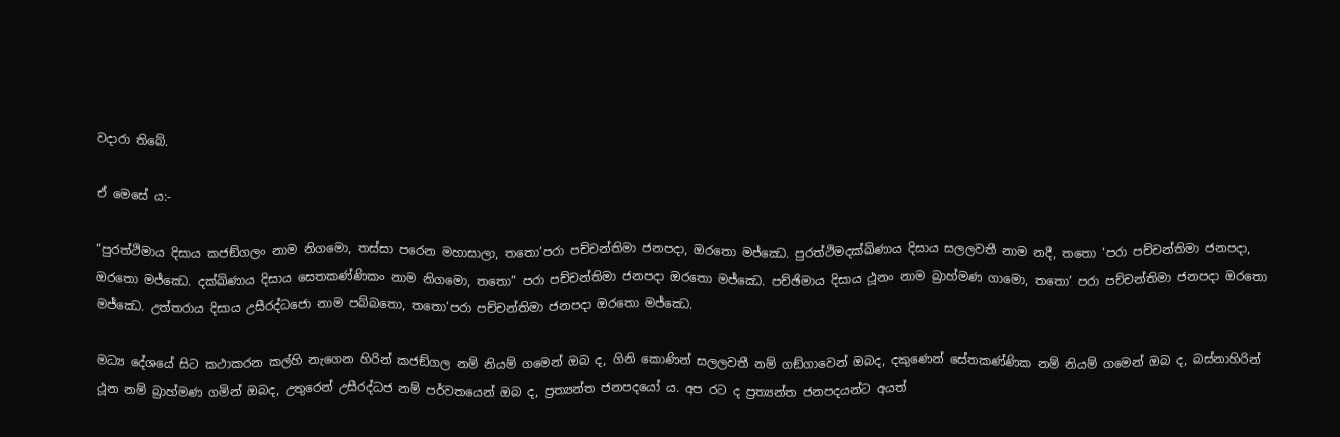වදාරා තිබේ.

ඒ මෙසේ ය:-

“පුරත්ථිමාය දිසාය කජඞ්ගලං නාම නිගමො, තස්සා පරෙන මහාසාලා, තතො’පරා පච්චන්තිමා ජනපදා, ඔරතො මජ්ඣෙ. පුරත්ථිමදක්ඛිණාය දිසාය සලලවතී නාම නදී, තතො ‘පරා පච්චන්තිමා ජනපදා, ඔරතො මජ්ඣෙ. දක්ඛිණාය දිසාය සෙතකණ්ණිකං නාම නිගමො, තතො” පරා පච්චන්තිමා ජනපදා ඔරතො මජ්ඣෙ. පච්ඡිමාය දිසාය ථූනං නාම බ්‍රාහ්මණ ගාමො, තතො’ පරා පච්චන්තිමා ජනපදා ඔරතො මජ්ඣෙ. උත්තරාය දිසාය උසීරද්ධජො නාම පබ්බතො, තතො’පරා පච්චන්තිමා ජනපදා ඔරතො මජ්ඣෙ.

මධ්‍ය දේශයේ සිට කථාකරන කල්හි නැගෙන හිරින් කජඞ්ගල නම් නියම් ගමෙන් ඔබ ද, ගිනි කොණින් සලලවතී නම් ගඞ්ගාවෙන් ඔබද, දකුණෙන් සේතකණ්ණික නම් නියම් ගමෙන් ඔබ ද, බස්නාහිරින් ථූන නම් බ්‍රාහ්මණ ගමින් ඔබද, උතුරෙන් උසීරද්ධජ නම් පර්වතයෙන් ඔබ ද, ප්‍රත්‍යන්ත ජනපදයෝ ය. අප රට ද ප්‍රත්‍යන්ත ජනපදයන්ට අයත්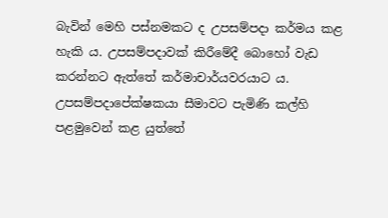බැවින් මෙහි පස්නමකට ද උපසම්පදා කර්මය කළ හැකි ය. උපසම්පදාවක් කිරීමේදී බොහෝ වැඩ කරන්නට ඇත්තේ කර්මාචාර්යවරයාට ය. උපසම්පදාපේක්ෂකයා සීමාවට පැමිණි කල්හි පළමුවෙන් කළ යුත්තේ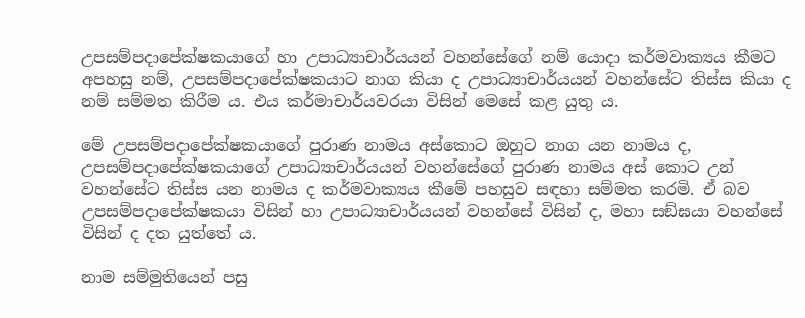උපසම්පදාපේක්ෂකයාගේ හා උපාධ්‍යාචාර්යයන් වහන්සේගේ නම් යොදා කර්මවාක්‍යය කීමට අපහසු නම්, උපසම්පදාපේක්ෂකයාට නාග කියා ද උපාධ්‍යාචාර්යයන් වහන්සේට තිස්ස කියා ද නම් සම්මත කිරීම ය. එය කර්මාචාර්යවරයා විසින් මෙසේ කළ යුතු ය.

මේ උපසම්පදාපේක්ෂකයාගේ පුරාණ නාමය අස්කොට ඔහුට නාග යන නාමය ද, උපසම්පදාපේක්ෂකයාගේ උපාධ්‍යාචාර්යයන් වහන්සේගේ පුරාණ නාමය අස් කොට උන් වහන්සේට තිස්ස යන නාමය ද කර්මවාක්‍යය කීමේ පහසුව සඳහා සම්මත කරමි. ඒ බව උපසම්පදාපේක්ෂකයා විසින් හා උපාධ්‍යාචාර්යයන් වහන්සේ විසින් ද, මහා සඞ්ඝයා වහන්සේ විසින් ද දත යුත්තේ ය.

නාම සම්මුතියෙන් පසු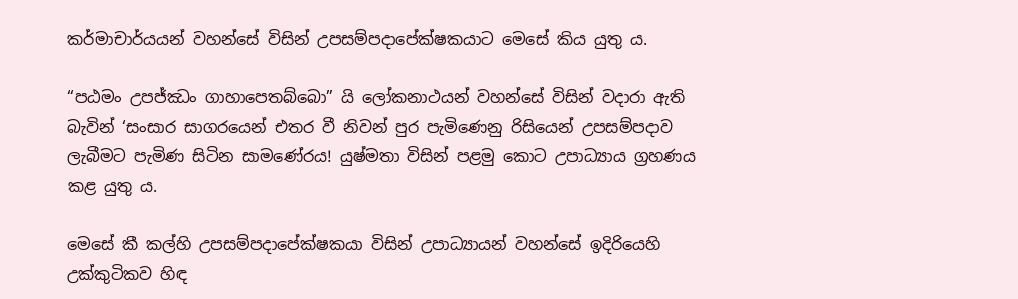කර්මාචාර්යයන් වහන්සේ විසින් උපසම්පදාපේක්ෂකයාට මෙසේ කිය යුතු ය.

“පඨමං උපජ්ඣං ගාහාපෙතබ්බො” යි ලෝකනාථයන් වහන්සේ විසින් වදාරා ඇති බැවින් ‘සංසාර සාගරයෙන් එතර වී නිවන් පුර පැමිණෙනු රිසියෙන් උපසම්පදාව ලැබීමට පැමිණ සිටින සාමණේරය! යුෂ්මතා විසින් පළමු කොට උපාධ්‍යාය ග්‍රහණය කළ යුතු ය.

මෙසේ කී කල්හි උපසම්පදාපේක්ෂකයා විසින් උපාධ්‍යායන් වහන්සේ ඉදිරියෙහි උක්කුටිකව හිඳ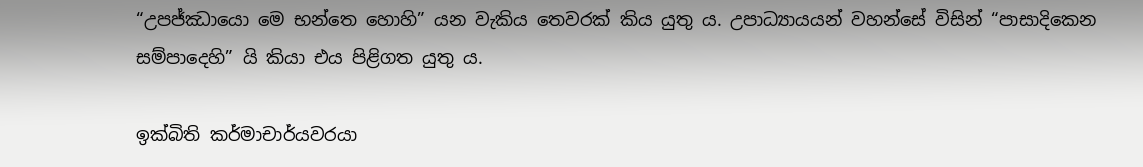“උපජ්ඣායො මෙ භන්තෙ හොහි” යන වැකිය තෙවරක් කිය යුතු ය. උපාධ්‍යායයන් වහන්සේ විසින් “පාසාදිකෙන සම්පාදෙහි” යි කියා එය පිළිගත යුතු ය.

ඉක්බිති කර්මාචාර්යවරයා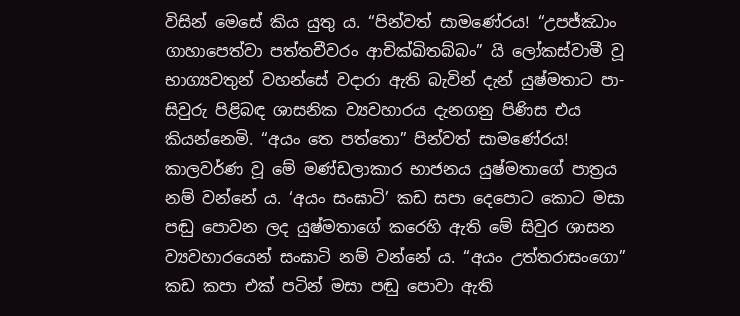විසින් මෙසේ කිය යුතු ය. “පින්වත් සාමණේරය! “උපජ්ඣාං ගාහාපෙත්වා පත්තචීවරං ආචික්ඛිතබ්බං” යි ලෝකස්වාමී වූ භාග්‍යවතුන් වහන්සේ වදාරා ඇති බැවින් දැන් යුෂ්මතාට පා-සිවුරු පිළිබඳ ශාසනික ව්‍යවහාරය දැනගනු පිණිස එය කියන්නෙමි. “අයං තෙ පත්තො” පින්වත් සාමණේරය! කාලවර්ණ වූ මේ මණ්ඩලාකාර භාජනය යුෂ්මතාගේ පාත්‍රය නම් වන්නේ ය. ‘අයං සංඝාටි’ කඩ සපා දෙපොට කොට මසා පඬු පොවන ලද යුෂ්මතාගේ කරෙහි ඇති මේ සිවුර ශාසන ව්‍යවහාරයෙන් සංඝාටි නම් වන්නේ ය. “අයං උත්තරාසංගො” කඩ කපා එක් පටින් මසා පඬු පොවා ඇති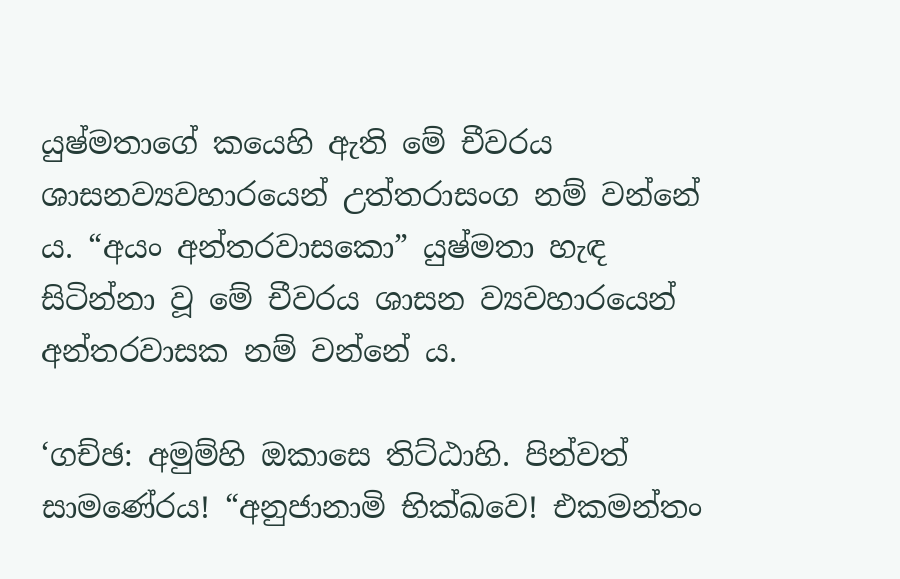යුෂ්මතාගේ කයෙහි ඇති මේ චීවරය ශාසනව්‍යවහාරයෙන් උත්තරාසංග නම් වන්නේ ය. “අයං අන්තරවාසකො” යුෂ්මතා හැඳ සිටින්නා වූ මේ චීවරය ශාසන ව්‍යවහාරයෙන් අන්තරවාසක නම් වන්නේ ය.

‘ගච්ඡ: අමුම්හි ඔකාසෙ තිට්ඨාහි. පින්වත් සාමණේරය! “අනුජානාමි භික්ඛවෙ! එකමන්තං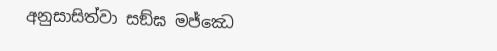අනුසාසිත්වා සඞ්ඝ මජ්ඣෙ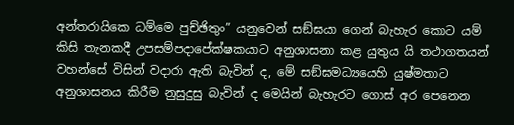අන්තරායිකෙ ධම්මෙ පුච්ඡිතුං” යනුවෙන් සඞ්ඝයා ගෙන් බැහැර කොට යම් කිසි තැනකදී උපසම්පදාපේක්ෂකයාට අනුශාසනා කළ යුතුය යි තථාගතයන් වහන්සේ විසින් වදාරා ඇති බැවින් ද, මේ සඞ්ඝමධ්‍යයෙහි යුෂ්මතාට අනුශාසනය කිරීම නුසුදුසු බැවින් ද මෙයින් බැහැරට ගොස් අර පෙනෙන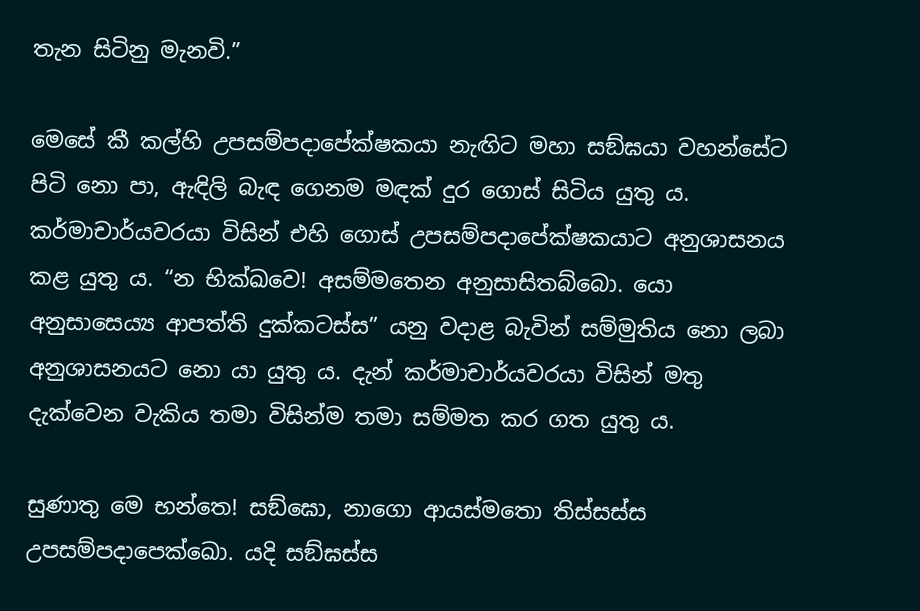තැන සිටිනු මැනවි.”

මෙසේ කී කල්හි උපසම්පදාපේක්ෂකයා නැඟිට මහා සඞ්ඝයා වහන්සේට පිටි නො පා, ඇඳිලි බැඳ ගෙනම මඳක් දුර ගොස් සිටිය යුතු ය. කර්මාචාර්යවරයා විසින් එහි ගොස් උපසම්පදාපේක්ෂකයාට අනුශාසනය කළ යුතු ය. “න භික්ඛවෙ! අසම්මතෙන අනුසාසිතබ්බො. යො අනුසාසෙය්‍ය ආපත්ති දුක්කටස්ස” යනු වදාළ බැවින් සම්මුතිය නො ලබා අනුශාසනයට නො යා යුතු ය. දැන් කර්මාචාර්යවරයා විසින් මතු දැක්වෙන වැකිය තමා විසින්ම තමා සම්මත කර ගත යුතු ය.

සුණාතු මෙ භන්තෙ! සඞ්ඝො, නාගො ආයස්මතො තිස්සස්ස උපසම්පදාපෙක්ඛො. යදි සඞ්ඝස්ස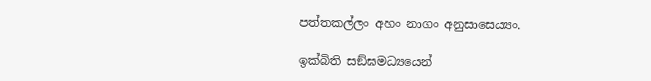පත්තකල්ලං අහං නාගං අනුසාසෙය්‍යං.

ඉක්බිති සඞ්ඝමධ්‍යයෙන්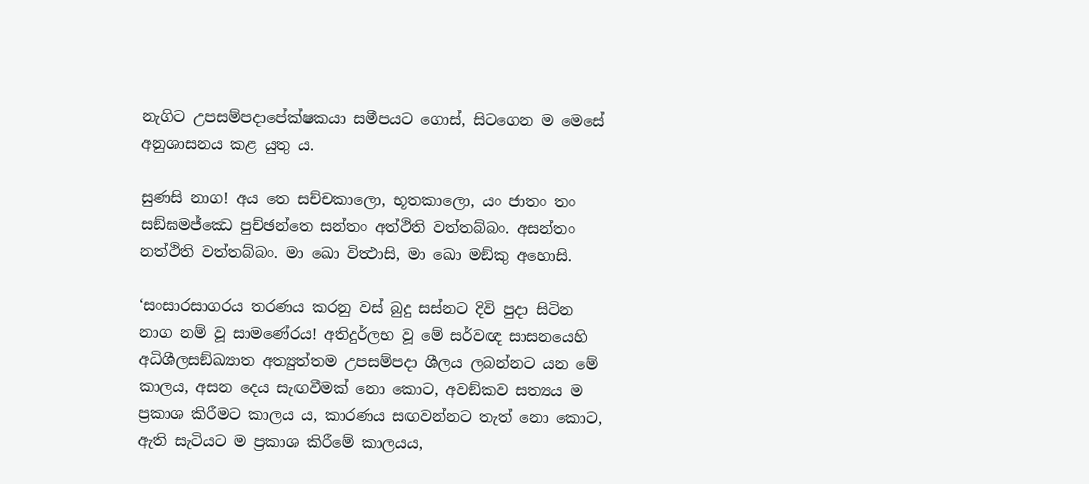නැගිට උපසම්පදාපේක්ෂකයා සමීපයට ගොස්, සිටගෙන ම මෙසේ අනුශාසනය කළ යුතු ය.

සුණසි නාග! අය තෙ සච්චකාලො, භූතකාලො, යං ජාතං තං සඞ්ඝමජ්ඣෙ පුච්ඡන්තෙ සන්තං අත්ථිති වත්තබ්බං. අසන්තං නත්ථිති වත්තබ්බං. මා ඛො විත්‍ථාසි, මා ඛො මඞ්කු අහොසි.

‘සංසාරසාගරය තරණය කරනු වස් බුදු සස්නට දිවි පුදා සිටින නාග නම් වූ සාමණේරය! අතිදුර්ලභ වූ මේ සර්වඥ සාසනයෙහි අධිශීලසඞ්ඛ්‍යාත අත්‍යුත්තම උපසම්පදා ශීලය ලබන්නට යන මේ කාලය, අසන දෙය සැඟවීමක් නො කොට, අවඞ්කව සත්‍යය ම ප්‍රකාශ කිරීමට කාලය ය, කාරණය සඟවන්නට තැත් නො කොට, ඇති සැටියට ම ප්‍රකාශ කිරීමේ කාලයය,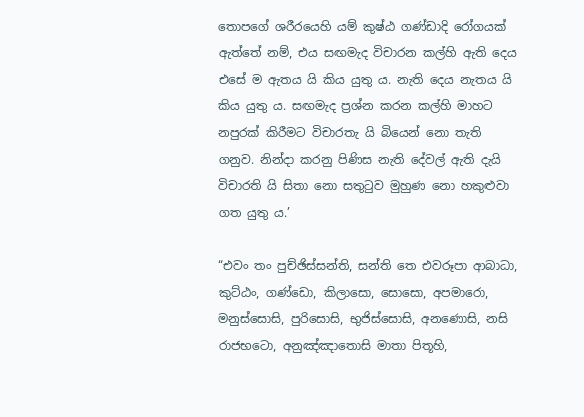තොපගේ ශරීරයෙහි යම් කුෂ්ඨ ගණ්ඩාදි රෝගයක් ඇත්තේ නම්, එය සඟමැද විචාරන කල්හි ඇති දෙය එසේ ම ඇතය යි කිය යුතු ය. නැති දෙය නැතය යි කිය යුතු ය. සඟමැද ප්‍රශ්න කරන කල්හි මාහට නපුරක් කිරීමට විචාරතැ යි බියෙන් නො තැති ගනුව. නින්දා කරනු පිණිස නැති දේවල් ඇති දැයි විචාරති යි සිතා නො සතුටුව මුහුණ නො හකුළුවා ගත යුතු ය.’

“එවං තං පුච්ඡිස්සන්ති, සන්ති තෙ එවරූපා ආබාධා, කුට්ඨං, ගණ්ඩො, කිලාසො, සොසො, අපමාරො, මනුස්සොසි, පුරිසොසි, භුජිස්සොසි, අනණොසි, නසි රාජභටො, අනුඤ්ඤාතොසි මාතා පිතූහි,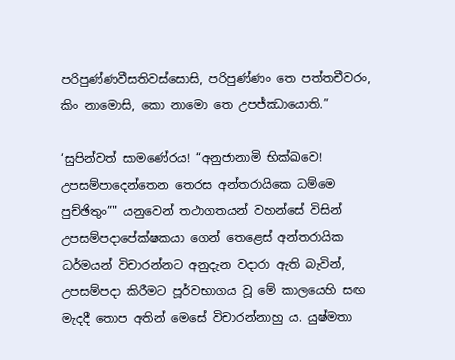පරිපුණ්ණවීසතිවස්සොසි, පරිපුණ්ණං තෙ පත්තචීවරං, කිං නාමොසි, කො නාමො තෙ උපජ්ඣායොති.”

‘සුපින්වත් සාමණේරය! “අනුජානාමි භික්ඛවෙ! උපසම්පාදෙන්තෙන තෙරස අන්තරායිකෙ ධම්මෙ පුච්ඡිතුං”" යනුවෙන් තථාගතයන් වහන්සේ විසින් උපසම්පදාපේක්ෂකයා ගෙන් තෙළෙස් අන්තරායික ධර්මයන් විචාරන්නට අනුදැන වදාරා ඇති බැවින්, උපසම්පදා කිරීමට පූර්වභාගය වූ මේ කාලයෙහි සඟ මැදදී තොප අතින් මෙසේ විචාරන්නාහු ය. යුෂ්මතා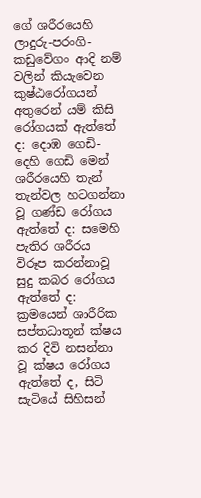ගේ ශරීරයෙහි ලාදුරු-පරංගි-කඩුවේගං ආදි නම් වලින් කියැවෙන කුෂ්ඨරෝගයන් අතුරෙන් යම් කිසි රෝගයක් ඇත්තේ ද: දොඹ ගෙඩි-දෙහි ගෙඩි මෙන් ශරීරයෙහි තැන් තැන්වල හටගන්නා වූ ගණ්ඩ රෝගය ඇත්තේ ද: සමෙහි පැතිර ශරීරය විරූප කරන්නාවූ සුදු කබර රෝගය ඇත්තේ ද: ක්‍රමයෙන් ශාරීරික සප්තධාතූන් ක්ෂය කර දිවි නසන්නා වූ ක්ෂය රෝගය ඇත්තේ ද, සිටි සැටියේ සිහිසන්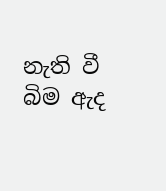නැති වී බිම ඇද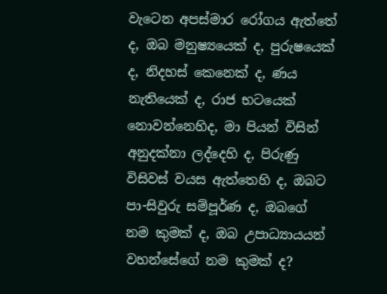වැටෙන අපස්මාර රෝගය ඇත්තේ ද, ඔබ මනුෂ්‍යයෙක් ද, පුරුෂයෙක් ද, නිදහස් කෙනෙක් ද, ණය නැතියෙක් ද, රාජ භටයෙක් නොවන්නෙහිද, මා පියන් විසින් අනුදක්නා ලද්දෙහි ද, පිරුණු විසිවස් වයස ඇත්තෙහි ද, ඔබට පා-සිවුරු සම්පූර්ණ ද, ඔබගේ නම කුමක් ද, ඔබ උපාධ්‍යායයන් වහන්සේගේ නම කුමක් ද?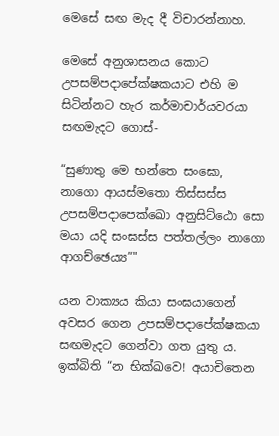මෙසේ සඟ මැද දී විචාරන්නාහ.

මෙසේ අනුශාසනය කොට උපසම්පදාපේක්ෂකයාට එහි ම සිටින්නට හැර කර්මාචාර්යවරයා සඟමැදට ගොස්-

“සුණාතු මෙ භන්තෙ සංඝො, නාගො ආයස්මතො තිස්සස්ස උපසම්පදාපෙක්ඛො අනුසිට්ඨො සො මයා යදි සංඝස්ස පත්තල්ලං නාගො ආගච්ඡෙය්‍ය”"

යන වාක්‍යය කියා සංඝයාගෙන් අවසර ගෙන උපසම්පදාපේක්ෂකයා සඟමැදට ගෙන්වා ගත යුතු ය. ඉක්බිති “න භික්ඛවෙ! අයාචිතෙන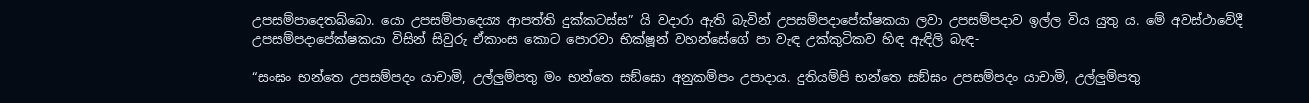උපසම්පාදෙතබ්බො. යො උපසම්පාදෙය්‍ය ආපත්ති දුක්කටස්ස” යි වදාරා ඇති බැවින් උපසම්පදාපේක්ෂකයා ලවා උපසම්පදාව ඉල්ල විය යුතු ය. මේ අවස්ථාවේදී උපසම්පදාපේක්ෂකයා විසින් සිවුරු ඒකාංස කොට පොරවා භික්ෂූන් වහන්සේගේ පා වැඳ උක්කුටිකව හිඳ ඇඳිලි බැඳ-

“සංඝං භන්තෙ උපසම්පදං යාචාමි, උල්ලුම්පතු මං භන්තෙ සඞ්ඝො අනුකම්පං උපාදාය. දුතියම්පි භන්තෙ සඞ්ඝං උපසම්පදං යාචාමි, උල්ලුම්පතු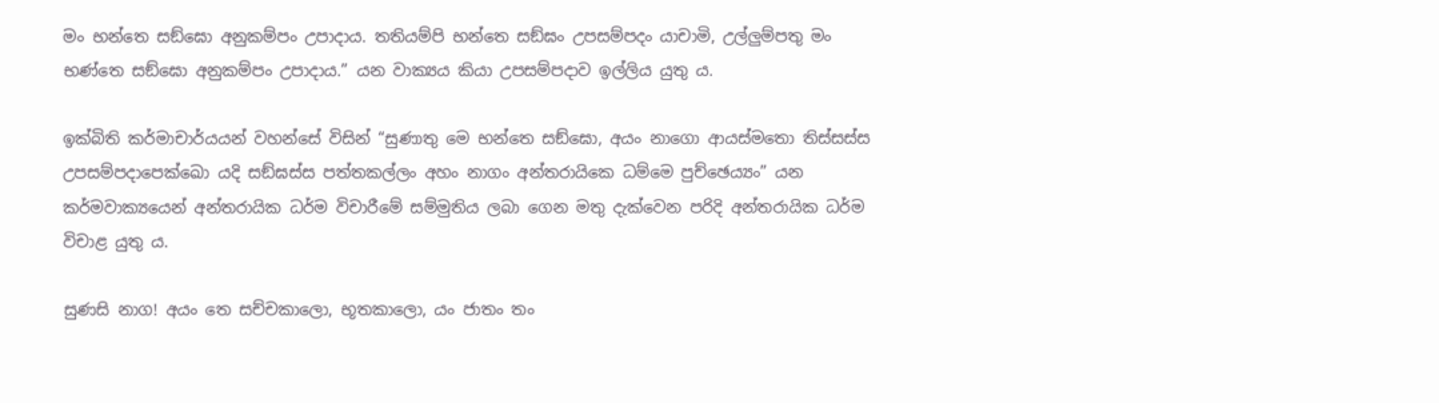මං භන්තෙ සඞ්ඝො අනුකම්පං උපාදාය. තතියම්පි භන්තෙ සඞ්ඝං උපසම්පදං යාචාමි, උල්ලුම්පතු මං භණ්තෙ සඞ්ඝො අනුකම්පං උපාදාය.” යන වාක්‍යය කියා උපසම්පදාව ඉල්ලිය යුතු ය.

ඉක්බිති කර්මාචාර්යයන් වහන්සේ විසින් “සුණාතු මෙ භන්තෙ සඞ්ඝො, අයං නාගො ආයස්මතො තිස්සස්ස උපසම්පදාපෙක්ඛො යදි සඞ්ඝස්ස පත්තකල්ලං අහං නාගං අන්තරායිකෙ ධම්මෙ පුච්ඡෙය්‍යං” යන කර්මවාක්‍යයෙන් අන්තරායික ධර්ම විචාරීමේ සම්මුතිය ලබා ගෙන මතු දැක්වෙන පරිදි අන්තරායික ධර්ම විචාළ යුතු ය.

සුණසි නාග! අයං තෙ සච්චකාලො, භූතකාලො, යං ජාතං තං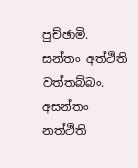පුච්ඡාමි. සන්තං අත්ථිති වත්තබ්බං. අසන්තං නත්ථිති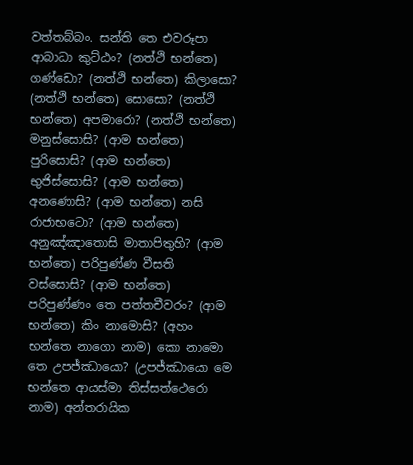වත්තබ්බං. සන්ති තෙ එවරූපා ආබාධා කුට්ඨං? (නත්ථි භන්තෙ) ගණ්ඩො? (නත්ථි භන්තෙ) කිලාසො? (නත්ථි භන්තෙ) සොසො? (නත්ථි භන්තෙ) අපමාරො? (නත්ථි භන්තෙ) මනුස්සොසි? (ආම භන්තෙ) පුරිසොසි? (ආම භන්තෙ) භුජිස්සොසි? (ආම භන්තෙ) අනණොසි? (ආම භන්තෙ) නසි රාජාභටො? (ආම භන්තෙ) අනුඤ්ඤාතොසි මාතාපිතුහි? (ආම භන්තෙ) පරිපුණ්ණ වීසති වස්සොසි? (ආම භන්තෙ) පරිපුණ්ණං තෙ පත්තචීවරං? (ආම භන්තෙ) කිං නාමොසි? (අහං භන්තෙ නාගො නාම) කො නාමො තෙ උපජ්ඣායො? (උපජ්ඣායො මෙ භන්තෙ ආයස්මා තිස්සත්ථෙරො නාම) අන්තරායික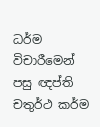ධර්ම විචාරීමෙන් පසු ඥප්ති චතුර්ථ කර්ම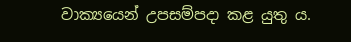වාක්‍යයෙන් උපසම්පදා කළ යුතු ය.